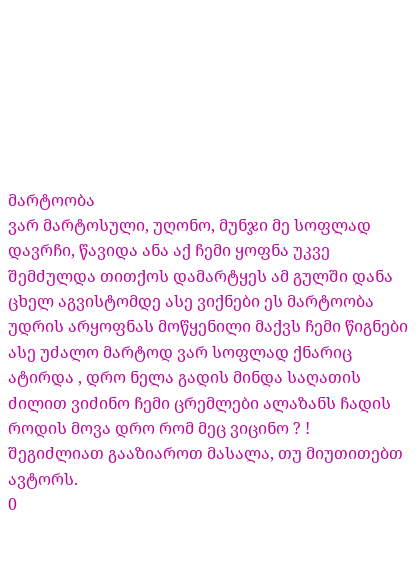მარტოობა
ვარ მარტოსული, უღონო, მუნჯი მე სოფლად დავრჩი, წავიდა ანა აქ ჩემი ყოფნა უკვე შემძულდა თითქოს დამარტყეს ამ გულში დანა ცხელ აგვისტომდე ასე ვიქნები ეს მარტოობა უდრის არყოფნას მოწყენილი მაქვს ჩემი წიგნები ასე უძალო მარტოდ ვარ სოფლად ქნარიც ატირდა , დრო ნელა გადის მინდა საღათის ძილით ვიძინო ჩემი ცრემლები ალაზანს ჩადის როდის მოვა დრო რომ მეც ვიცინო ? !
შეგიძლიათ გააზიაროთ მასალა, თუ მიუთითებთ ავტორს.
0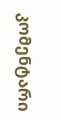კომენტარი